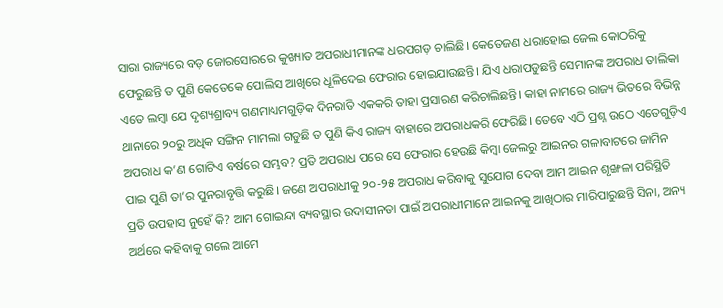ସାରା ରାଜ୍ୟରେ ବଡ଼ ଜୋରସୋରରେ କୁଖ୍ୟାତ ଅପରାଧୀମାନଙ୍କ ଧରପଗଡ଼ ଚାଲିଛି। କେତେଜଣ ଧରାହୋଇ ଜେଲ କୋଠରିକୁ ଫେରୁଛନ୍ତି ତ ପୁଣି କେତେକେ ପୋଲିସ ଆଖିରେ ଧୂଳିଦେଇ ଫେରାର ହୋଇଯାଉଛନ୍ତି। ଯିଏ ଧରାପଡୁଛନ୍ତି ସେମାନଙ୍କ ଅପରାଧ ତାଲିକା ଏତେ ଲମ୍ବା ଯେ ଦୃଶ୍ୟଶ୍ରାବ୍ୟ ଗଣମାଧ୍ୟମଗୁଡ଼ିକ ଦିନରାତି ଏକକରି ତାହା ପ୍ରସାରଣ କରିଚାଲିଛନ୍ତି। କାହା ନାମରେ ରାଜ୍ୟ ଭିତରେ ବିଭିନ୍ନ ଥାନାରେ ୨୦ରୁ ଅଧିକ ସଙ୍ଗିନ ମାମଲା ଗଡୁଛି ତ ପୁଣି କିଏ ରାଜ୍ୟ ବାହାରେ ଅପରାଧକରି ଫେରିଛି। ତେବେ ଏଠି ପ୍ରଶ୍ନ ଉଠେ ଏତେଗୁଡ଼ିଏ ଅପରାଧ କ’ଣ ଗୋଟିଏ ବର୍ଷରେ ସମ୍ଭବ? ପ୍ରତି ଅପରାଧ ପରେ ସେ ଫେରାର ହେଉଛି କିମ୍ବା ଜେଲରୁ ଆଇନର ଗଳାବାଟରେ ଜାମିନ ପାଇ ପୁଣି ତା’ର ପୁନରାବୃତ୍ତି କରୁଛି। ଜଣେ ଅପରାଧୀକୁ ୨୦-୨୫ ଅପରାଧ କରିବାକୁ ସୁଯୋଗ ଦେବା ଆମ ଆଇନ ଶୃଙ୍ଖଳା ପରିସ୍ଥିତି ପ୍ରତି ଉପହାସ ନୁହେଁ କି? ଆମ ଗୋଇନ୍ଦା ବ୍ୟବସ୍ଥାର ଉଦାସୀନତା ପାଇଁ ଅପରାଧୀମାନେ ଆଇନକୁ ଆଖିଠାର ମାରିପାରୁଛନ୍ତି ସିନା, ଅନ୍ୟ ଅର୍ଥରେ କହିବାକୁ ଗଲେ ଆମେ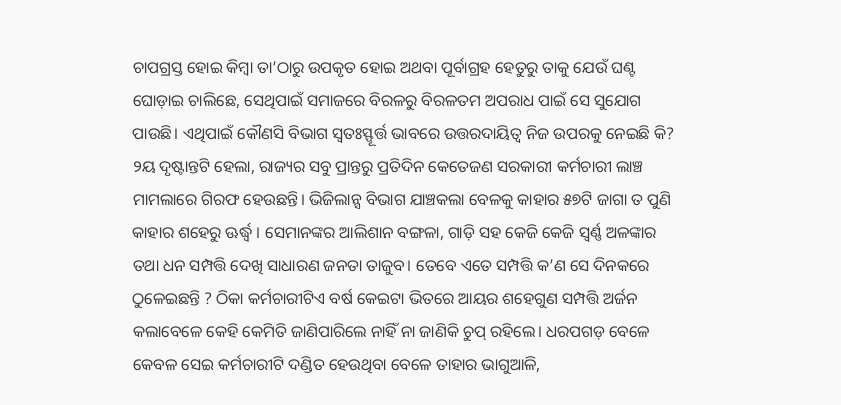ଚାପଗ୍ରସ୍ତ ହୋଇ କିମ୍ବା ତା’ଠାରୁ ଉପକୃତ ହୋଇ ଅଥବା ପୂର୍ବାଗ୍ରହ ହେତୁରୁ ତାକୁ ଯେଉଁ ଘଣ୍ଟ ଘୋଡ଼ାଇ ଚାଲିଛେ, ସେଥିପାଇଁ ସମାଜରେ ବିରଳରୁ ବିରଳତମ ଅପରାଧ ପାଇଁ ସେ ସୁଯୋଗ ପାଉଛି। ଏଥିପାଇଁ କୌଣସି ବିଭାଗ ସ୍ବତଃସ୍ଫୂର୍ତ୍ତ ଭାବରେ ଉତ୍ତରଦାୟିତ୍ୱ ନିଜ ଉପରକୁ ନେଇଛି କି?
୨ୟ ଦୃଷ୍ଟାନ୍ତଟି ହେଲା, ରାଜ୍ୟର ସବୁ ପ୍ରାନ୍ତରୁ ପ୍ରତିଦିନ କେତେଜଣ ସରକାରୀ କର୍ମଚାରୀ ଲାଞ୍ଚ ମାମଲାରେ ଗିରଫ ହେଉଛନ୍ତି। ଭିଜିଲାନ୍ସ ବିଭାଗ ଯାଞ୍ଚକଲା ବେଳକୁ କାହାର ୫୭ଟି ଜାଗା ତ ପୁଣି କାହାର ଶହେରୁ ଊର୍ଦ୍ଧ୍ୱ । ସେମାନଙ୍କର ଆଲିଶାନ ବଙ୍ଗଳା, ଗାଡ଼ି ସହ କେଜି କେଜି ସ୍ବର୍ଣ୍ଣ ଅଳଙ୍କାର ତଥା ଧନ ସମ୍ପତ୍ତି ଦେଖି ସାଧାରଣ ଜନତା ତାଜୁବ। ତେବେ ଏତେ ସମ୍ପତ୍ତି କ’ଣ ସେ ଦିନକରେ ଠୁଳେଇଛନ୍ତି ? ଠିକା କର୍ମଚାରୀଟିଏ ବର୍ଷ କେଇଟା ଭିତରେ ଆୟର ଶହେଗୁଣ ସମ୍ପତ୍ତି ଅର୍ଜନ କଲାବେଳେ କେହି କେମିତି ଜାଣିପାରିଲେ ନାହିଁ ନା ଜାଣିକି ଚୁପ୍ ରହିଲେ। ଧରପଗଡ଼ ବେଳେ କେବଳ ସେଇ କର୍ମଚାରୀଟି ଦଣ୍ଡିତ ହେଉଥିବା ବେଳେ ତାହାର ଭାଗୁଆଳି,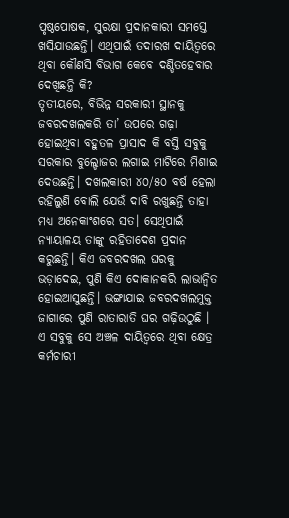ପୃଷ୍ଠପୋଷକ, ସୁରକ୍ଷା ପ୍ରଦାନକାରୀ ସମସ୍ତେ ଖସିଯାଉଛନ୍ତି। ଏଥିପାଇଁ ତଦାରଖ ଦାୟିତ୍ୱରେ ଥିବା କୌଣସି ବିଭାଗ କେବେ ଦଣ୍ଡିତହେବାର ଦେଖିଛନ୍ତି କି?
ତୃତୀୟରେ, ବିଭିନ୍ନ ସରକାରୀ ସ୍ଥାନକୁ ଜବରଦଖଲକରି ତା’ ଉପରେ ଗଢ଼ା ହୋଇଥିବା ବହୁତଳ ପ୍ରାସାଦ କି ବସ୍ତି ସବୁକୁ ସରକାର ବୁଲ୍ଡୋଜର ଲଗାଇ ମାଟିରେ ମିଶାଇ ଦେଉଛନ୍ତି। ଦଖଲକାରୀ ୪୦/୫୦ ବର୍ଷ ହେଲା ରହିଲୁଣି ବୋଲି ଯେଉଁ ଦାବି ରଖୁଛନ୍ତି ତାହା ମଧ୍ୟ ଅନେକାଂଶରେ ସତ। ସେଥିପାଇଁ ନ୍ୟାୟାଳୟ ତାଙ୍କୁ ରହିତାଦେଶ ପ୍ରଦାନ କରୁଛନ୍ତି। କିଏ ଜବରଦଖଲ ଘରକୁ ଭଡ଼ାଦେଇ, ପୁଣି କିଏ ଦୋକାନକରି ଲାଭାନ୍ବିତ ହୋଇଆସୁଛନ୍ତି। ଭଙ୍ଗାଯାଇ ଜବରଦଖଲମୁକ୍ତ ଜାଗାରେ ପୁଣି ରାତାରାତି ଘର ଗଢ଼ିଉଠୁଛି । ଏ ସବୁକୁ ସେ ଅଞ୍ଚଳ ଦାୟିତ୍ୱରେ ଥିବା କ୍ଷେତ୍ର କର୍ମଚାରୀ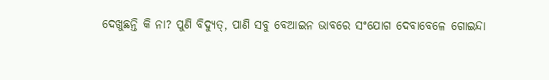ଦେଖୁଛନ୍ତି କି ନା? ପୁଣି ବିଦ୍ୟୁତ୍, ପାଣି ସବୁ ବେଆଇନ ଭାବରେ ସଂଯୋଗ ଦେବାବେଳେ ଗୋଇନ୍ଦା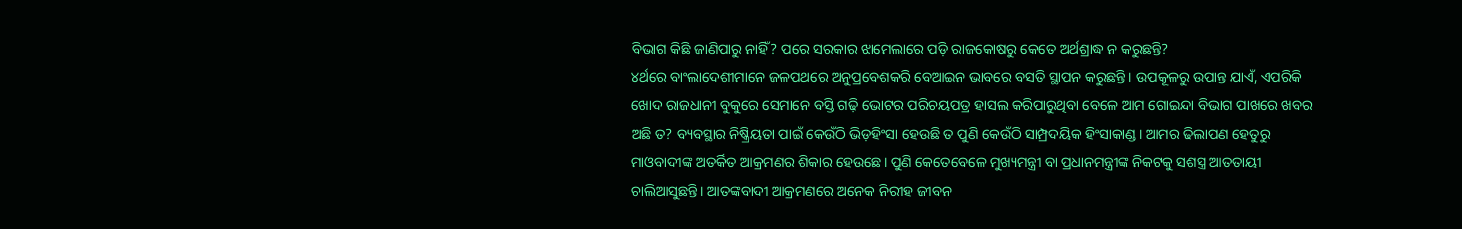ବିଭାଗ କିଛି ଜାଣିପାରୁ ନାହିଁ? ପରେ ସରକାର ଝାମେଲାରେ ପଡ଼ି ରାଜକୋଷରୁ କେତେ ଅର୍ଥଶ୍ରାଦ୍ଧ ନ କରୁଛନ୍ତି?
୪ର୍ଥରେ ବାଂଲାଦେଶୀମାନେ ଜଳପଥରେ ଅନୁପ୍ରବେଶକରି ବେଆଇନ ଭାବରେ ବସତି ସ୍ଥାପନ କରୁଛନ୍ତି। ଉପକୂଳରୁ ଉପାନ୍ତ ଯାଏଁ, ଏପରିକି ଖୋଦ ରାଜଧାନୀ ବୁକୁରେ ସେମାନେ ବସ୍ତି ଗଢ଼ି ଭୋଟର ପରିଚୟପତ୍ର ହାସଲ କରିପାରୁଥିବା ବେଳେ ଆମ ଗୋଇନ୍ଦା ବିଭାଗ ପାଖରେ ଖବର ଅଛି ତ? ବ୍ୟବସ୍ଥାର ନିଷ୍କ୍ରିୟତା ପାଇଁ କେଉଁଠି ଭିଡ଼ହିଂସା ହେଉଛି ତ ପୁଣି କେଉଁଠି ସାମ୍ପ୍ରଦୟିକ ହିଂସାକାଣ୍ଡ। ଆମର ଢିଲାପଣ ହେତୁରୁ ମାଓବାଦୀଙ୍କ ଅତର୍କିତ ଆକ୍ରମଣର ଶିକାର ହେଉଛେ। ପୁଣି କେତେବେଳେ ମୁଖ୍ୟମନ୍ତ୍ରୀ ବା ପ୍ରଧାନମନ୍ତ୍ରୀଙ୍କ ନିକଟକୁ ସଶସ୍ତ୍ର ଆତତାୟୀ ଚାଲିଆସୁଛନ୍ତି। ଆତଙ୍କବାଦୀ ଆକ୍ରମଣରେ ଅନେକ ନିରୀହ ଜୀବନ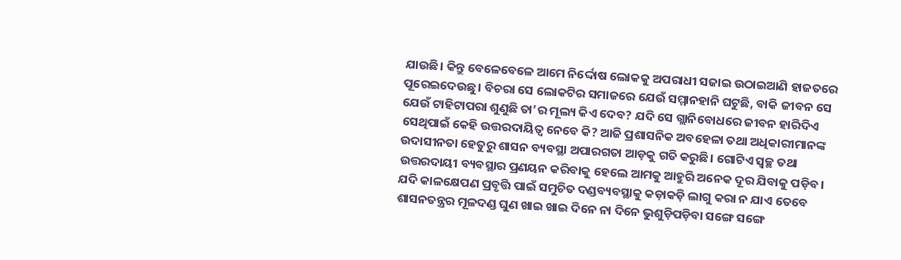ଯାଉଛି। କିନ୍ତୁ ବେଳେବେଳେ ଆମେ ନିର୍ଦ୍ଦୋଷ ଲୋକକୁ ଅପରାଧୀ ସଜାଇ ଉଠାଇଆଣି ହାଜତରେ ପୂରେଇଦେଉଛୁ। ବିଚରା ସେ ଲୋକଟିର ସମାଜରେ ଯେଉଁ ସମ୍ମାନହାନି ଘଟୁଛି, ବାକି ଜୀବନ ସେ ଯେଉଁ ଟାହିଟାପରା ଶୁଣୁଛି ତା’ର ମୂଲ୍ୟ କିଏ ଦେବ? ଯଦି ସେ ଗ୍ଲାନିବୋଧରେ ଜୀବନ ହାରିଦିଏ ସେଥିପାଇଁ କେହି ଉତ୍ତରଦାୟିତ୍ୱ ନେବେ କି? ଆଜି ପ୍ରଶାସନିକ ଅବହେଳା ତଥା ଅଧିକାରୀମାନଙ୍କ ଉଦାସୀନତା ହେତୁରୁ ଶାସନ ବ୍ୟବସ୍ଥା ଅପାରଗତା ଆଡ଼କୁ ଗତି କରୁଛି। ଗୋଟିଏ ସ୍ବଚ୍ଛ ତଥା ଉତ୍ତରଦାୟୀ ବ୍ୟବସ୍ଥାର ପ୍ରଣୟନ କରିବାକୁ ହେଲେ ଆମକୁ ଆହୁରି ଅନେକ ଦୂର ଯିବାକୁ ପଡ଼ିବ। ଯଦି କାଳକ୍ଷେପଣ ପ୍ରବୃତ୍ତି ପାଇଁ ସମୁଚିତ ଦଣ୍ଡବ୍ୟବସ୍ଥାକୁ କଡ଼ାକଡ଼ି ଲାଗୁ କରା ନ ଯାଏ ତେବେ ଶାସନତନ୍ତ୍ରର ମୂଳଦଣ୍ଡ ଘୁଣ ଖାଇ ଖାଇ ଦିନେ ନା ଦିନେ ଭୁଶୁଡ଼ିପଡ଼ିବା ସଙ୍ଗେ ସଙ୍ଗେ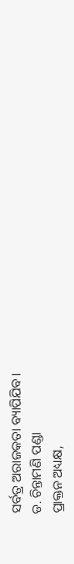ସର୍ବତ୍ର ଅରାଜକତା ବ୍ୟାପିଯିବ।
ଡ. ଚିନ୍ତାମଣି ପଣ୍ଡା
ପ୍ରାକ୍ତନ ଅଧ୍ୟକ୍ଷ,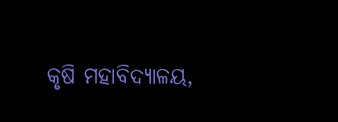କୃଷି ମହାବିଦ୍ୟାଳୟ,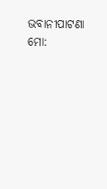ଭବାନୀପାଟଣା
ମୋ: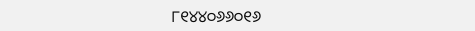୮୧୪୪୦୬୬୦୧୬